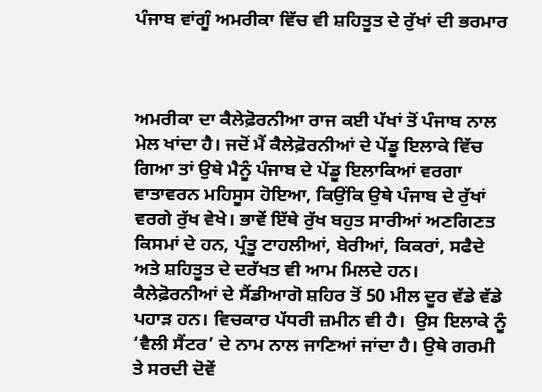ਪੰਜਾਬ ਵਾਂਗੂੰ ਅਮਰੀਕਾ ਵਿੱਚ ਵੀ ਸ਼ਹਿਤੂਤ ਦੇ ਰੁੱਖਾਂ ਦੀ ਭਰਮਾਰ



ਅਮਰੀਕਾ ਦਾ ਕੈਲੇਫ਼ੋਰਨੀਆ ਰਾਜ ਕਈ ਪੱਖਾਂ ਤੋਂ ਪੰਜਾਬ ਨਾਲ ਮੇਲ ਖਾਂਦਾ ਹੈ। ਜਦੋਂ ਮੈਂ ਕੈਲੇਫ਼ੋਰਨੀਆਂ ਦੇ ਪੇਂਡੂ ਇਲਾਕੇ ਵਿੱਚ ਗਿਆ ਤਾਂ ਉਥੇ ਮੈਨੂੰ ਪੰਜਾਬ ਦੇ ਪੇਂਡੂ ਇਲਾਕਿਆਂ ਵਰਗਾ ਵਾਤਾਵਰਨ ਮਹਿਸੂਸ ਹੋਇਆ, ਕਿਉਂਕਿ ਉਥੇ ਪੰਜਾਬ ਦੇ ਰੁੱਖਾਂ ਵਰਗੇ ਰੁੱਖ ਵੇਖੇ। ਭਾਵੇਂ ਇੱਥੇ ਰੁੱਖ ਬਹੁਤ ਸਾਰੀਆਂ ਅਣਗਿਣਤ ਕਿਸਮਾਂ ਦੇ ਹਨ, ਪ੍ਰੰਤੂ ਟਾਹਲੀਆਂ, ਬੇਰੀਆਂ, ਕਿਕਰਾਂ, ਸਫੈਦੇ  ਅਤੇ ਸ਼ਹਿਤੂਤ ਦੇ ਦਰੱਖਤ ਵੀ ਆਮ ਮਿਲਦੇ ਹਨ। ਕੈਲੇਫ਼ੋਰਨੀਆਂ ਦੇ ਸੈਂਡੀਆਗੋ ਸ਼ਹਿਰ ਤੋਂ 50 ਮੀਲ ਦੂਰ ਵੱਡੇ ਵੱਡੇ ਪਹਾੜ ਹਨ। ਵਿਚਕਾਰ ਪੱਧਰੀ ਜ਼ਮੀਨ ਵੀ ਹੈ।  ਉਸ ਇਲਾਕੇ ਨੂੰ ‘ਵੈਲੀ ਸੈਂਟਰ’ ਦੇ ਨਾਮ ਨਾਲ ਜਾਣਿਆਂ ਜਾਂਦਾ ਹੈ। ਉਥੇ ਗਰਮੀ ਤੇ ਸਰਦੀ ਦੋਵੇਂ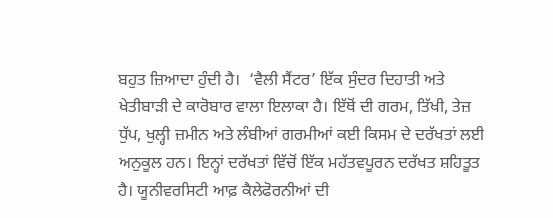ਬਹੁਤ ਜ਼ਿਆਦਾ ਹੁੰਦੀ ਹੈ।  ‘ਵੈਲੀ ਸੈਂਟਰ’ ਇੱਕ ਸੁੰਦਰ ਦਿਹਾਤੀ ਅਤੇ ਖੇਤੀਬਾੜੀ ਦੇ ਕਾਰੋਬਾਰ ਵਾਲਾ ਇਲਾਕਾ ਹੈ। ਇੱਥੋਂ ਦੀ ਗਰਮ, ਤਿੱਖੀ, ਤੇਜ਼ ਧੁੱਪ, ਖੁਲ੍ਹੀ ਜ਼ਮੀਨ ਅਤੇ ਲੰਬੀਆਂ ਗਰਮੀਆਂ ਕਈ ਕਿਸਮ ਦੇ ਦਰੱਖਤਾਂ ਲਈ ਅਨੁਕੂਲ ਹਨ। ਇਨ੍ਹਾਂ ਦਰੱਖਤਾਂ ਵਿੱਚੋਂ ਇੱਕ ਮਹੱਤਵਪੂਰਨ ਦਰੱਖਤ ਸ਼ਹਿਤੂਤ ਹੈ। ਯੂਨੀਵਰਸਿਟੀ ਆਫ਼ ਕੈਲੇਫੋਰਨੀਆਂ ਦੀ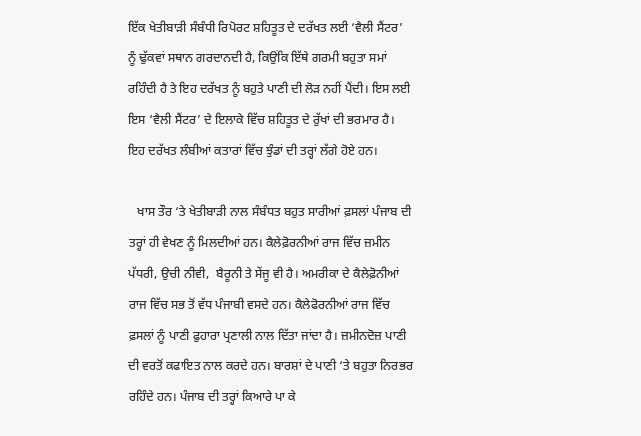ਇੱਕ ਖੇਤੀਬਾੜੀ ਸੰਬੰਧੀ ਰਿਪੋਰਟ ਸ਼ਹਿਤੂਤ ਦੇ ਦਰੱਖਤ ਲਈ ‘ਵੈਲੀ ਸੈਂਟਰ’ ਨੂੰ ਢੁੱਕਵਾਂ ਸਥਾਨ ਗਰਦਾਨਦੀ ਹੈ, ਕਿਉਂਕਿ ਇੱਥੇ ਗਰਮੀ ਬਹੁਤਾ ਸਮਾਂ ਰਹਿੰਦੀ ਹੈ ਤੇ ਇਹ ਦਰੱਖਤ ਨੂੰ ਬਹੁਤੇ ਪਾਣੀ ਦੀ ਲੋੜ ਨਹੀਂ ਪੈਂਦੀ। ਇਸ ਲਈ ਇਸ ‘ਵੈਲੀ ਸੈਂਟਰ’ ਦੇ ਇਲਾਕੇ ਵਿੱਚ ਸ਼ਹਿਤੂਤ ਦੇ ਰੁੱਖਾਂ ਦੀ ਭਰਮਾਰ ਹੈ। ਇਹ ਦਰੱਖਤ ਲੰਬੀਆਂ ਕਤਾਰਾਂ ਵਿੱਚ ਝੁੰਡਾਂ ਦੀ ਤਰ੍ਹਾਂ ਲੱਗੇ ਹੋਏ ਹਨ।

   ਖਾਸ ਤੌਰ ‘ਤੇ ਖੇਤੀਬਾੜੀ ਨਾਲ ਸੰਬੰਧਤ ਬਹੁਤ ਸਾਰੀਆਂ ਫ਼ਸਲਾਂ ਪੰਜਾਬ ਦੀ ਤਰ੍ਹਾਂ ਹੀ ਵੇਖਣ ਨੂੰ ਮਿਲਦੀਆਂ ਹਨ। ਕੈਲੇਫ਼ੋਰਨੀਆਂ ਰਾਜ ਵਿੱਚ ਜ਼ਮੀਨ ਪੱਧਰੀ, ਉਚੀ ਨੀਵੀ,  ਬੈਰੂਨੀ ਤੇ ਸੇਂਜੂ ਵੀ ਹੈ। ਅਮਰੀਕਾ ਦੇ ਕੈਲੇਫ਼ੋਨੀਆਂ ਰਾਜ ਵਿੱਚ ਸਭ ਤੋਂ ਵੱਧ ਪੰਜਾਬੀ ਵਸਦੇ ਹਨ। ਕੈਲੇਫੋਰਨੀਆਂ ਰਾਜ ਵਿੱਚ ਫ਼ਸਲਾਂ ਨੂੰ ਪਾਣੀ ਫੁਹਾਰਾ ਪ੍ਰਣਾਲੀ ਨਾਲ ਦਿੱਤਾ ਜਾਂਦਾ ਹੈ। ਜ਼ਮੀਨਦੋਜ਼ ਪਾਣੀ ਦੀ ਵਰਤੋਂ ਕਫਾਇਤ ਨਾਲ ਕਰਦੇ ਹਨ। ਬਾਰਸ਼ਾਂ ਦੇ ਪਾਣੀ ‘ਤੇ ਬਹੁਤਾ ਨਿਰਭਰ ਰਹਿੰਦੇ ਹਨ। ਪੰਜਾਬ ਦੀ ਤਰ੍ਹਾਂ ਕਿਆਰੇ ਪਾ ਕੇ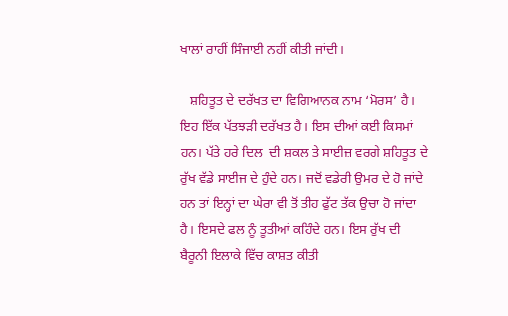ਖਾਲਾਂ ਰਾਹੀਂ ਸਿੰਜਾਈ ਨਹੀਂ ਕੀਤੀ ਜਾਂਦੀ।

   ਸ਼ਹਿਤੂਤ ਦੇ ਦਰੱਖਤ ਦਾ ਵਿਗਿਆਨਕ ਨਾਮ ‘ਮੋਰਸ’ ਹੈ। ਇਹ ਇੱਕ ਪੱਤਝੜੀ ਦਰੱਖਤ ਹੈ। ਇਸ ਦੀਆਂ ਕਈ ਕਿਸਮਾਂ ਹਨ। ਪੱਤੇ ਹਰੇ ਦਿਲ  ਦੀ ਸ਼ਕਲ ਤੇ ਸਾਈਜ਼ ਵਰਗੇ ਸ਼ਹਿਤੂਤ ਦੇ ਰੁੱਖ ਵੱਡੇ ਸਾਈਜ ਦੇ ਹੁੰਦੇ ਹਨ। ਜਦੋਂ ਵਡੇਰੀ ਉਮਰ ਦੇ ਹੋ ਜਾਂਦੇ ਹਨ ਤਾਂ ਇਨ੍ਹਾਂ ਦਾ ਘੇਰਾ ਵੀ ਤੋਂ ਤੀਹ ਫੁੱਟ ਤੱਕ ਉਚਾ ਹੋ ਜਾਂਦਾ ਹੈ। ਇਸਦੇ ਫਲ ਨੂੰ ਤੂਤੀਆਂ ਕਹਿੰਦੇ ਹਨ। ਇਸ ਰੁੱਖ ਦੀ ਬੈਰੂਨੀ ਇਲਾਕੇ ਵਿੱਚ ਕਾਸ਼ਤ ਕੀਤੀ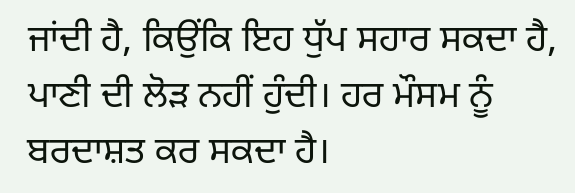ਜਾਂਦੀ ਹੈ, ਕਿਉਂਕਿ ਇਹ ਧੁੱਪ ਸਹਾਰ ਸਕਦਾ ਹੈ, ਪਾਣੀ ਦੀ ਲੋੜ ਨਹੀਂ ਹੁੰਦੀ। ਹਰ ਮੌਸਮ ਨੂੰ ਬਰਦਾਸ਼ਤ ਕਰ ਸਕਦਾ ਹੈ।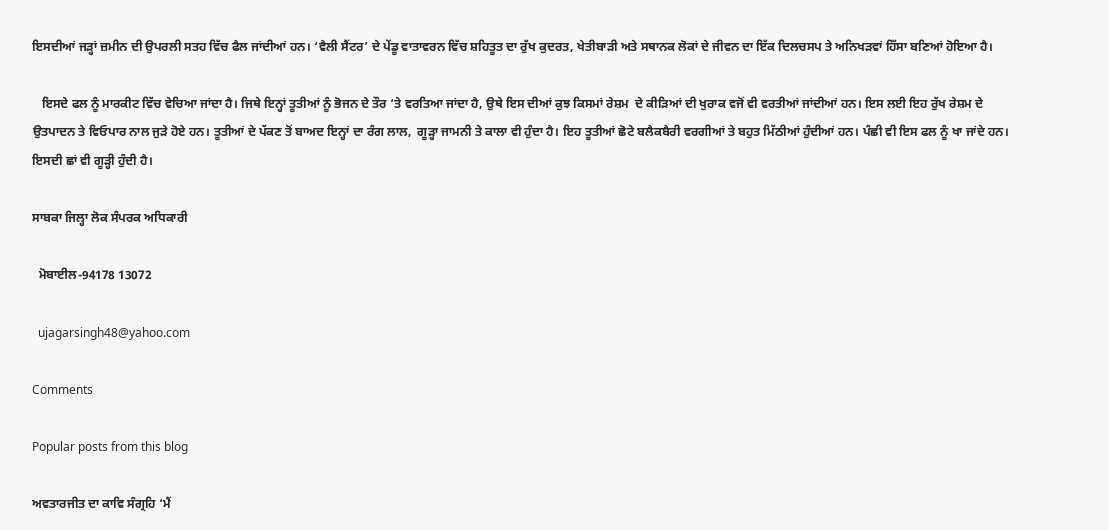ਇਸਦੀਆਂ ਜੜ੍ਹਾਂ ਜ਼ਮੀਨ ਦੀ ਉਪਰਲੀ ਸਤਹ ਵਿੱਚ ਫੈਲ ਜਾਂਦੀਆਂ ਹਨ। ‘ਵੈਲੀ ਸੈਂਟਰ’ ਦੇ ਪੇਂਡੂ ਵਾਤਾਵਰਨ ਵਿੱਚ ਸ਼ਹਿਤੂਤ ਦਾ ਰੁੱਖ ਕੁਦਰਤ, ਖੇਤੀਬਾੜੀ ਅਤੇ ਸਥਾਨਕ ਲੋਕਾਂ ਦੇ ਜੀਵਨ ਦਾ ਇੱਕ ਦਿਲਚਸਪ ਤੇ ਅਨਿਖੜਵਾਂ ਹਿੱਸਾ ਬਣਿਆਂ ਹੋਇਆ ਹੈ।

   ਇਸਦੇ ਫਲ ਨੂੰ ਮਾਰਕੀਟ ਵਿੱਚ ਵੇਚਿਆ ਜਾਂਦਾ ਹੈ। ਜਿਥੇ ਇਨ੍ਹਾਂ ਤੂਤੀਆਂ ਨੂੰ ਭੋਜਨ ਦੇ ਤੌਰ ‘ਤੇ ਵਰਤਿਆ ਜਾਂਦਾ ਹੈ, ਉਥੇ ਇਸ ਦੀਆਂ ਕੁਝ ਕਿਸਮਾਂ ਰੇਸ਼ਮ  ਦੇ ਕੀੜਿਆਂ ਦੀ ਖੁਰਾਕ ਵਜੋਂ ਵੀ ਵਰਤੀਆਂ ਜਾਂਦੀਆਂ ਹਨ। ਇਸ ਲਈ ਇਹ ਰੁੱਖ ਰੇਸ਼ਮ ਦੇ ਉਤਪਾਦਨ ਤੇ ਵਿਓਪਾਰ ਨਾਲ ਜੁੜੇ ਹੋਏ ਹਨ। ਤੂਤੀਆਂ ਦੇ ਪੱਕਣ ਤੋਂ ਬਾਅਦ ਇਨ੍ਹਾਂ ਦਾ ਰੰਗ ਲਾਲ,  ਗੂੜ੍ਹਾ ਜਾਮਨੀ ਤੇ ਕਾਲਾ ਵੀ ਹੁੰਦਾ ਹੈ। ਇਹ ਤੂਤੀਆਂ ਛੋਟੇ ਬਲੈਕਬੈਰੀ ਵਰਗੀਆਂ ਤੇ ਬਹੁਤ ਮਿੱਠੀਆਂ ਹੁੰਦੀਆਂ ਹਨ। ਪੰਛੀ ਵੀ ਇਸ ਫਲ ਨੂੰ ਖਾ ਜਾਂਦੇ ਹਨ। ਇਸਦੀ ਛਾਂ ਵੀ ਗੂੜ੍ਹੀ ਹੁੰਦੀ ਹੈ।

ਸਾਬਕਾ ਜਿਲ੍ਹਾ ਲੋਕ ਸੰਪਰਕ ਅਧਿਕਾਰੀ

  ਮੋਬਾਈਲ-94178 13072

  ujagarsingh48@yahoo.com

Comments

Popular posts from this blog

ਅਵਤਾਰਜੀਤ ਦਾ ਕਾਵਿ ਸੰਗ੍ਰਹਿ ‘ਮੈਂ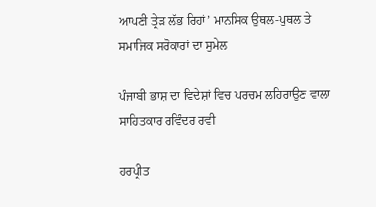ਆਪਣੀ ਤ੍ਰੇੜ ਲੱਭ ਰਿਹਾਂ’ ਮਾਨਸਿਕ ਉਥਲ-ਪੁਥਲ ਤੇ ਸਮਾਜਿਕ ਸਰੋਕਾਰਾਂ ਦਾ ਸੁਮੇਲ

ਪੰਜਾਬੀ ਭਾਸ਼ ਦਾ ਵਿਦੇਸ਼ਾਂ ਵਿਚ ਪਰਚਮ ਲਹਿਰਾਉਣ ਵਾਲਾ ਸਾਹਿਤਕਾਰ ਰਵਿੰਦਰ ਰਵੀ

ਹਰਪ੍ਰੀਤ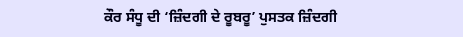ਕੌਰ ਸੰਧੂ ਦੀ ‘ਜ਼ਿੰਦਗੀ ਦੇ ਰੂਬਰੂ’ ਪੁਸਤਕ ਜ਼ਿੰਦਗੀ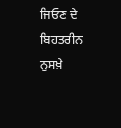ਜਿਓਣ ਦੇ ਬਿਹਤਰੀਨ ਨੁਸਖ਼ੇ